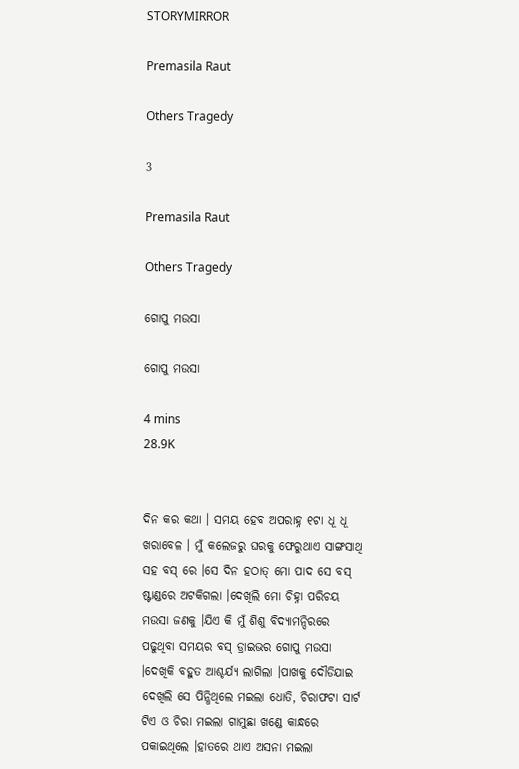STORYMIRROR

Premasila Raut

Others Tragedy

3

Premasila Raut

Others Tragedy

ଗୋପୁ ମଉସା

ଗୋପୁ ମଉସା

4 mins
28.9K


ଦିନ କର କଥା । ସମୟ ହେବ ଅପରାହ୍ନ ୧ଟା ଧୂ ଧୂ ଖରାବେଳ । ମୁଁ କଲେଜରୁ ଘରକୁ ଫେରୁଥାଏ ସାଙ୍ଗସାଥି ସହ ବସ୍ ରେ ।ସେ ଦିନ ହଠାତ୍ ମୋ ପାଦ ସେ ବସ୍ ଷ୍ଟାଣ୍ଡରେ ଅଟକିଗଲା ।ଦେଖିଲି ମୋ ଚିହ୍ନା ପରିଚୟ ମଉସା ଜଣକୁ ।ଯିଏ କି ମୁଁ ଶିଶୁ ବିଦ୍ୟାମନ୍ଦିରରେ ପଢୁଥିବା ସମୟର ବସ୍ ଡ୍ରାଇଭର ଗୋପୁ ମଉସା ।ଦେଖିକି ବହୁତ ଆଶ୍ଚର୍ଯ୍ୟ ଲାଗିଲା ।ପାଖକୁ ଦୌଡିଯାଇ ଦେଖିଲି ସେ ପିନ୍ଧିଥିଲେ ମଇଲା ଧୋତି, ଚିରାଫଟା ସାର୍ଟ ଟିଏ ଓ ଚିରା ମଇଲା ଗାମୁଛା ଖଣ୍ଡେ କାନ୍ଧରେ ପକାଇଥିଲେ ।ହାତରେ ଥାଏ ଅସନା ମଇଲା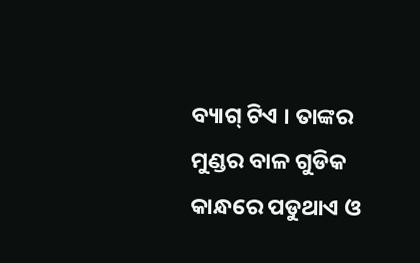ବ୍ୟାଗ୍ ଟିଏ । ତାଙ୍କର ମୁଣ୍ଡର ବାଳ ଗୁଡିକ କାନ୍ଧରେ ପଡୁଥାଏ ଓ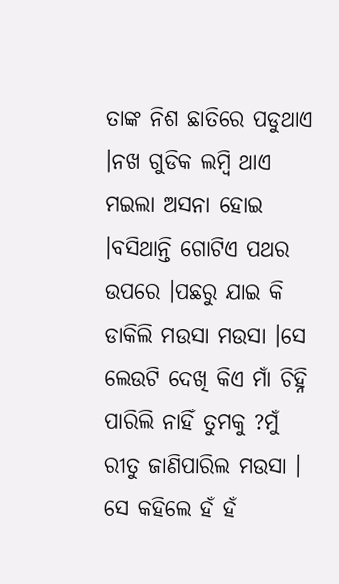ତାଙ୍କ ନିଶ ଛାତିରେ ପଡୁଥାଏ ।ନଖ ଗୁଡିକ ଲମ୍ବି ଥାଏ ମଇଲା ଅସନା ହୋଇ ।ବସିଥାନ୍ତି ଗୋଟିଏ ପଥର ଉପରେ ।ପଛରୁ ଯାଇ କି ଡାକିଲି ମଉସା ମଉସା ।ସେ ଲେଉଟି ଦେଖି କିଏ ମାଁ ଚିହ୍ନି ପାରିଲି ନାହିଁ ତୁମକୁ ?ମୁଁ ରୀତୁ ଜାଣିପାରିଲ ମଉସା । ସେ କହିଲେ ହଁ ହଁ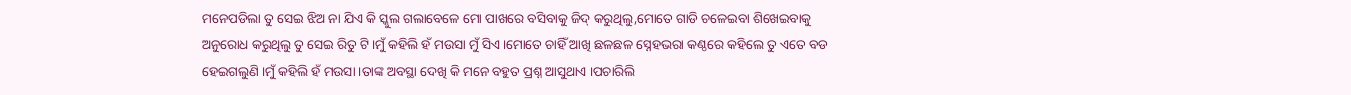ମନେପଡିଲା ତୁ ସେଇ ଝିଅ ନା ଯିଏ କି ସ୍କୁଲ ଗଲାବେଳେ ମୋ ପାଖରେ ବସିବାକୁ ଜିଦ୍ କରୁଥିଲୁ,ମୋତେ ଗାଡି ଚଳେଇବା ଶିଖେଇବାକୁ ଅନୁରୋଧ କରୁଥିଲୁ ତୁ ସେଇ ରିତୁ ଟି ।ମୁଁ କହିଲି ହଁ ମଉସା ମୁଁ ସିଏ ।ମୋତେ ଚାହିଁ ଆଖି ଛଳଛଳ ସ୍ନେହଭରା କଣ୍ଠରେ କହିଲେ ତୁ ଏତେ ବଡ ହେଇଗଲୁଣି ।ମୁଁ କହିଲି ହଁ ମଉସା ।ତାଙ୍କ ଅବସ୍ଥା ଦେଖି କି ମନେ ବହୁତ ପ୍ରଶ୍ନ ଆସୁଥାଏ ।ପଚାରିଲି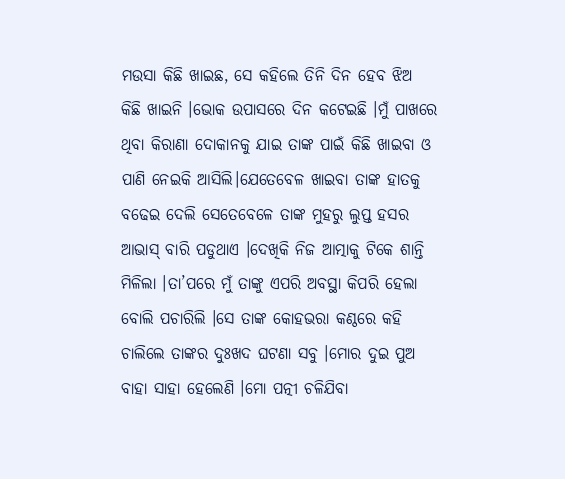ମଉସା କିଛି ଖାଇଛ, ସେ କହିଲେ ତିନି ଦିନ ହେବ ଝିଅ କିଛି ଖାଇନି ।ଭୋକ ଉପାସରେ ଦିନ କଟେଇଛି ।ମୁଁ ପାଖରେ ଥିବା କିରାଣା ଦୋକାନକୁ ଯାଇ ତାଙ୍କ ପାଇଁ କିଛି ଖାଇବା ଓ ପାଣି ନେଇକି ଆସିଲି।ଯେତେବେଳ ଖାଇବା ତାଙ୍କ ହାତକୁ ବଢେଇ ଦେଲି ସେତେବେଳେ ତାଙ୍କ ମୁହରୁ ଲୁପ୍ତ ହସର ଆଭାସ୍ ବାରି ପଡୁଥାଏ ।ଦେଖିକି ନିଜ ଆତ୍ମାକୁ ଟିକେ ଶାନ୍ତି ମିଳିଲା ।ତା’ପରେ ମୁଁ ତାଙ୍କୁ ଏପରି ଅବସ୍ଥା କିପରି ହେଲା ବୋଲି ପଚାରିଲି ।ସେ ତାଙ୍କ କୋହଭରା କଣ୍ଠରେ କହି ଚାଲିଲେ ତାଙ୍କର ଦୁଃଖଦ ଘଟଣା ସବୁ ।ମୋର ଦୁଇ ପୁଅ ବାହା ସାହା ହେଲେଣି ।ମୋ ପତ୍ନୀ ଚଳିଯିବା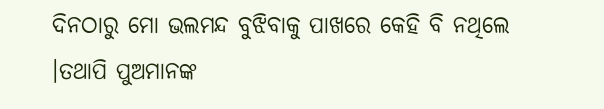ଦିନଠାରୁ ମୋ ଭଲମନ୍ଦ ବୁଝିବାକୁ ପାଖରେ କେହି ବି ନଥିଲେ ।ତଥାପି ପୁଅମାନଙ୍କ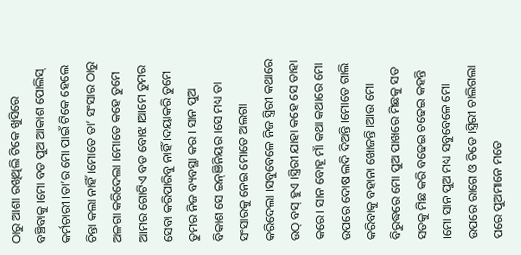ଠାରୁ ଆଶା ରଖିଥିଲି ଟିକେ ଖୁସିରେ ବଞ୍ଚିବାକୁ ।ମୋ ବଡ ପୁଅ ଆକାଶ ପୋଲିସ୍ କର୍ମଚାରୀ ।ତା’ର ମୋ ପାଇଁ ଟିକେ ହେଲେ ଚିନ୍ତା କଲା ନାହିଁ ।ମୋତେ ତା’ ସଂସାର ଠାରୁ ଅଳଗା କରିଦେଲା ।ମୋତେ କହେ ତୁମେ ଆମର ଗୋଟିଏ ବଡ ବୋଝ ।ଆମେ ତୁମର ସେବା କରିପାରିବୁ ନାହିଁ ।ଦୟାକରି ତୁମେ ତୁମର ନିଜ ବ୍ୟବସ୍ଥା କର । ସାନ ପୁଅ ବିକାଶ ସେ ଇନ୍ଞିନିୟର ।ସେ ମଧ୍ୟ ତା ସଂସାରକୁ ନେଇ ମୋତେ ଅଲଗା କରିଦେଲା ।ସବୁବେଳେ ନିଜ ସ୍ତ୍ରିରୀ କଥାରେ ଉଠ୍ ବସ୍ ହୁଏ ।ସ୍ତ୍ରିରୀ ଯାହା କହେ ସେ ତାହା କରେ। ସାନ ବୋହୂ ମାଁ କଥା କଥାରେ ମୋ ଉପରେ ଦୋଷ ଲଦି ଦିଅନ୍ତି ।ମୋତେ ଗାଲି କରିବାକୁ ବହାନା ଖୋଜନ୍ତି ।ଆଉ ମୋ ବିରୁଦ୍ଧରେ ମୋ ପୁଅ ପାଖରେ ମିଛକୁ ସତ ସତକୁ ମିଛ କରି ବଢେଇ ଚଢେଇ କହନ୍ତି ।ମୋ ସାନ ପୁଅ ମଧ୍ୟ ସବୁବେଳେ ମୋ ଉପରେ ରାଗେ ଓ ଚିଡେ ।ସ୍ତ୍ରିରୀ ଚାଲିଗଲା ପରେ ପୁଅମାନେ ମତେ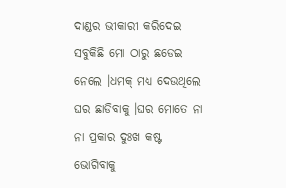ଦାଣ୍ଡର ଭୀକାରୀ କରିଦେଇ ସବୁକିଛି ମୋ ଠାରୁ ଛଡେଇ ନେଲେ ।ଧମକ୍ ମଧ୍ୟ ଦେଉଥିଲେ ଘର ଛାଡିବାକୁ ।ଘର ମୋତେ ନା ନା ପ୍ରକାର ଦୁଃଖ କଷ୍ଟ ଭୋଗିବାକୁ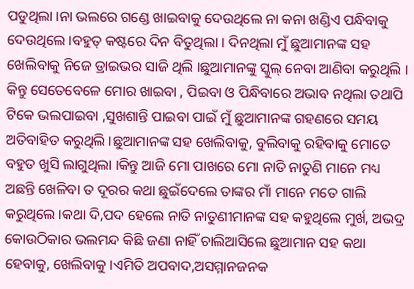ପଡୁଥିଲା ।ନା ଭଲରେ ଗଣ୍ଡେ ଖାଇବାକୁ ଦେଉଥିଲେ ନା କନା ଖଣ୍ଡିଏ ପନ୍ଧିବାକୁ ଦେଉଥିଲେ ।ବହୁତ୍ କଷ୍ଟରେ ଦିନ ବିତୁଥିଲା । ଦିନଥିଲା ମୁଁ ଛୁଆମାନଙ୍କ ସହ ଖେଲିବାକୁ ନିଜେ ଡ୍ରାଇଭର ସାଜି ଥିଲି ।ଛୁଆମାନଙ୍କୁ ସ୍କୁଲ୍ ନେବା ଆଣିବା କରୁଥିଲି । କିନ୍ତୁ ସେତେବେଳେ ମୋର ଖାଇବା , ପିଇବା ଓ ପିନ୍ଧିବାରେ ଅଭାବ ନଥିଲା ତଥାପି ଟିକେ ଭଲପାଇବା ,ସୁଖଶାନ୍ତି ପାଇବା ପାଇଁ ମୁଁ ଛୁଆମାନଙ୍କ ଗହଣରେ ସମୟ ଅତିବାହିତ କରୁଥିଲି ।ଛୁଆମାନଙ୍କ ସହ ଖେଲିବାକୁ, ବୁଲିବାକୁ ରହିବାକୁ ମୋତେ ବହୁତ ଖୁସି ଲାଗୁଥିଲା ।କିନ୍ତୁ ଆଜି ମୋ ପାଖରେ ମୋ ନାତି ନାତୁଣି ମାନେ ମଧ୍ୟ ଅଛନ୍ତି ଖେଳିବା ତ ଦୂରର କଥା ଛୁଇଁଦେଲେ ତାଙ୍କର ମାଁ ମାନେ ମତେ ଗାଲି କରୁଥିଲେ ।କଥା ଦି,ପଦ ହେଲେ ନାତି ନାତୁଣୀମାନଙ୍କ ସହ କହୁଥିଲେ ମୁର୍ଖ, ଅଭଦ୍ର କୋଉଠିକାର ଭଲମନ୍ଦ କିଛି ଜଣା ନାହିଁ ଚାଲିଆସିଲେ ଛୁଆମାନ ସହ କଥା ହେବାକୁ, ଖେଲିବାକୁ ।ଏମିତି ଅପବାଦ,ଅସମ୍ମାନଜନକ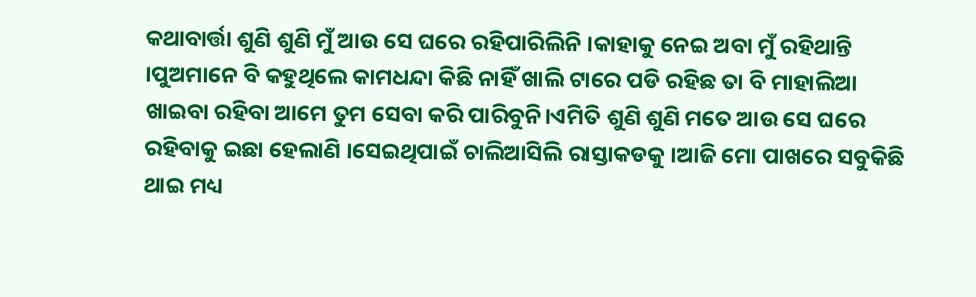କଥାବାର୍ତ୍ତା ଶୁଣି ଶୁଣି ମୁଁ ଆଉ ସେ ଘରେ ରହିପାରିଲିନି ।କାହାକୁ ନେଇ ଅବା ମୁଁ ରହିଥାନ୍ତି ।ପୁଅମାନେ ବି କହୁଥିଲେ କାମଧନ୍ଦା କିଛି ନାହିଁ ଖାଲି ଟାରେ ପଡି ରହିଛ ତା ବି ମାହାଲିଆ ଖାଇବା ରହିବା ଆମେ ତୁମ ସେବା କରି ପାରିବୁନି।ଏମିତି ଶୁଣି ଶୁଣି ମତେ ଆଉ ସେ ଘରେ ରହିବାକୁ ଇଛା ହେଲାଣି ।ସେଇଥିପାଇଁ ଚାଲିଆସିଲି ରାସ୍ତାକଡକୁ ।ଆଜି ମୋ ପାଖରେ ସବୁକିଛି ଥାଇ ମଧ୍ୟ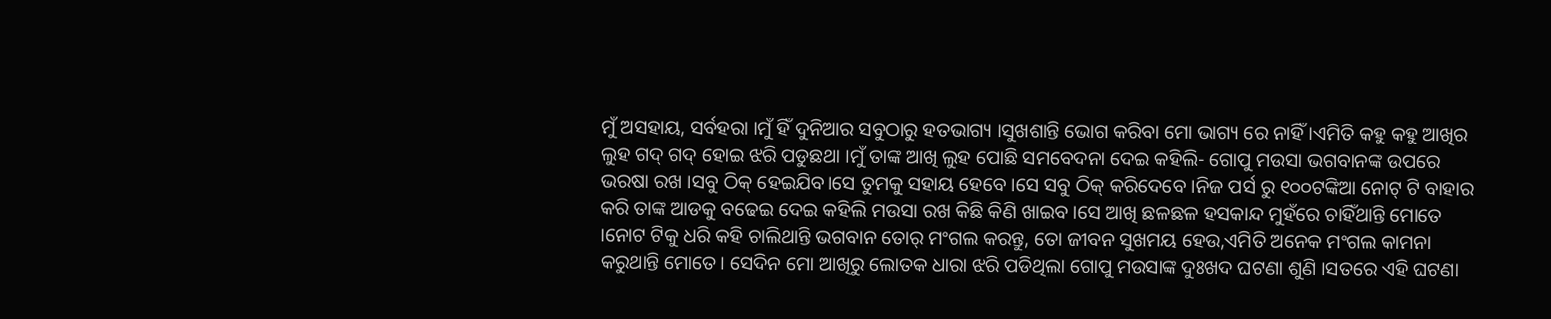ମୁଁ ଅସହାୟ, ସର୍ବହରା ।ମୁଁ ହିଁ ଦୁନିଆର ସବୁଠାରୁ ହତଭାଗ୍ୟ ।ସୁଖଶାନ୍ତି ଭୋଗ କରିବା ମୋ ଭାଗ୍ୟ ରେ ନାହିଁ ।ଏମିତି କହୁ କହୁ ଆଖିର ଲୁହ ଗଦ୍ ଗଦ୍ ହୋଇ ଝରି ପଡୁଛଥା ।ମୁଁ ତାଙ୍କ ଆଖି ଲୁହ ପୋଛି ସମବେଦନା ଦେଇ କହିଲି- ଗୋପୁ ମଉସା ଭଗବାନଙ୍କ ଉପରେ ଭରଷା ରଖ ।ସବୁ ଠିକ୍ ହେଇଯିବ।ସେ ତୁମକୁ ସହାୟ ହେବେ ।ସେ ସବୁ ଠିକ୍ କରିଦେବେ ।ନିଜ ପର୍ସ ରୁ ୧୦୦ଟଙ୍କିଆ ନୋଟ୍ ଟି ବାହାର କରି ତାଙ୍କ ଆଡକୁ ବଢେଇ ଦେଇ କହିଲି ମଉସା ରଖ କିଛି କିଣି ଖାଇବ ।ସେ ଆଖି ଛଳଛଳ ହସକାନ୍ଦ ମୁହଁରେ ଚାହିଁଥାନ୍ତି ମୋତେ ।ନୋଟ ଟିକୁ ଧରି କହି ଚାଲିଥାନ୍ତି ଭଗବାନ ତୋର୍ ମଂଗଲ କରନ୍ତୁ, ତୋ ଜୀବନ ସୁଖମୟ ହେଉ,ଏମିତି ଅନେକ ମଂଗଲ କାମନା କରୁଥାନ୍ତି ମୋତେ। ସେଦିନ ମୋ ଆଖିରୁ ଲୋତକ ଧାରା ଝରି ପଡିଥିଲା ଗୋପୁ ମଉସାଙ୍କ ଦୁଃଖଦ ଘଟଣା ଶୁଣି ।ସତରେ ଏହି ଘଟଣା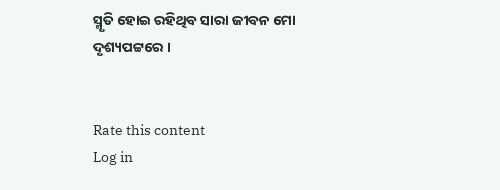ସ୍ମୃତି ହୋଇ ରହିଥିବ ସାରା ଜୀବନ ମୋ ଦୃଶ୍ୟପଟ୍ଟରେ ।


Rate this content
Log in